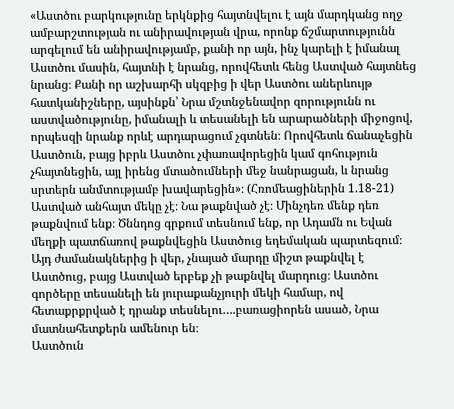«Աստծու բարկությունը երկնքից հայտնվելու է այն մարդկանց ողջ ամբարշտության ու անիրավության վրա, որոնք ճշմարտությունն արգելում են անիրավությամբ, քանի որ այն, ինչ կարելի է իմանալ Աստծու մասին, հայտնի է նրանց, որովհետև հենց Աստված հայտնեց նրանց։ Քանի որ աշխարհի սկզբից ի վեր Աստծու աներևույթ հատկանիշները, այսինքն՝ Նրա մշտնջենավոր զորությունն ու աստվածությունը, իմանալի և տեսանելի են արարածների միջոցով, որպեսզի նրանք որևէ արդարացում չգտնեն։ Որովհետև ճանաչեցին Աստծուն, բայց իբրև Աստծու չփառավորեցին կամ գոհություն չհայտնեցին, այլ իրենց մտածումների մեջ նանրացան, և նրանց սրտերն անմտությամբ խավարեցին»։ (Հռոմեացիներին 1.18-21)
Աստված անհայտ մեկը չէ։ Նա թաքնված չէ։ Մինչդեռ մենք դեռ թաքնվում ենք։ Ծննդոց գրքում տեսնում ենք, որ Ադամն ու Եվան մեղքի պատճառով թաքնվեցին Աստծուց եդեմական պարտեզում։ Այդ ժամանակներից ի վեր, չնայած մարդը միշտ թաքնվել է Աստծուց, բայց Աստված երբեք չի թաքնվել մարդուց։ Աստծու գործերը տեսանելի են յուրաքանչյուրի մեկի համար, ով հետաքրքրված է դրանք տեսնելու….բառացիորեն ասած, Նրա մատնահետքերն ամենուր են։
Աստծուն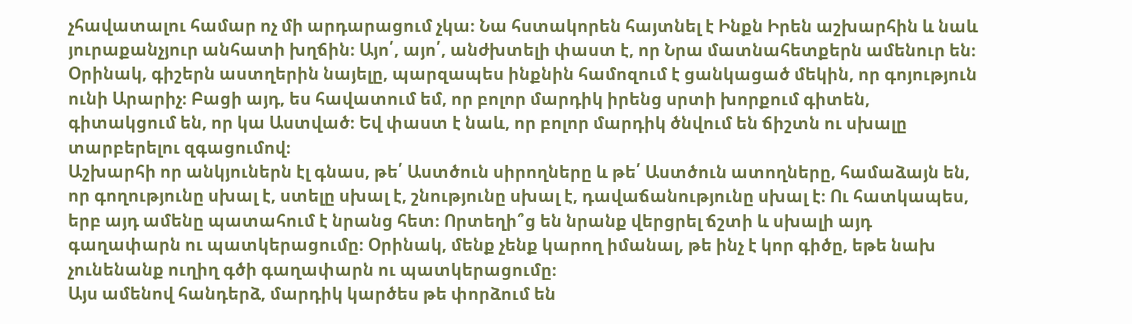չհավատալու համար ոչ մի արդարացում չկա։ Նա հստակորեն հայտնել է Ինքն Իրեն աշխարհին և նաև յուրաքանչյուր անհատի խղճին։ Այո՛, այո՛, անժխտելի փաստ է, որ Նրա մատնահետքերն ամենուր են։ Օրինակ, գիշերն աստղերին նայելը, պարզապես ինքնին համոզում է ցանկացած մեկին, որ գոյություն ունի Արարիչ։ Բացի այդ, ես հավատում եմ, որ բոլոր մարդիկ իրենց սրտի խորքում գիտեն, գիտակցում են, որ կա Աստված։ Եվ փաստ է նաև, որ բոլոր մարդիկ ծնվում են ճիշտն ու սխալը տարբերելու զգացումով։
Աշխարհի որ անկյուներն էլ գնաս, թե՛ Աստծուն սիրողները և թե՛ Աստծուն ատողները, համաձայն են, որ գողությունը սխալ է, ստելը սխալ է, շնությունը սխալ է, դավաճանությունը սխալ է։ Ու հատկապես, երբ այդ ամենը պատահում է նրանց հետ։ Որտեղի՞ց են նրանք վերցրել ճշտի և սխալի այդ գաղափարն ու պատկերացումը։ Օրինակ, մենք չենք կարող իմանալ, թե ինչ է կոր գիծը, եթե նախ չունենանք ուղիղ գծի գաղափարն ու պատկերացումը։
Այս ամենով հանդերձ, մարդիկ կարծես թե փորձում են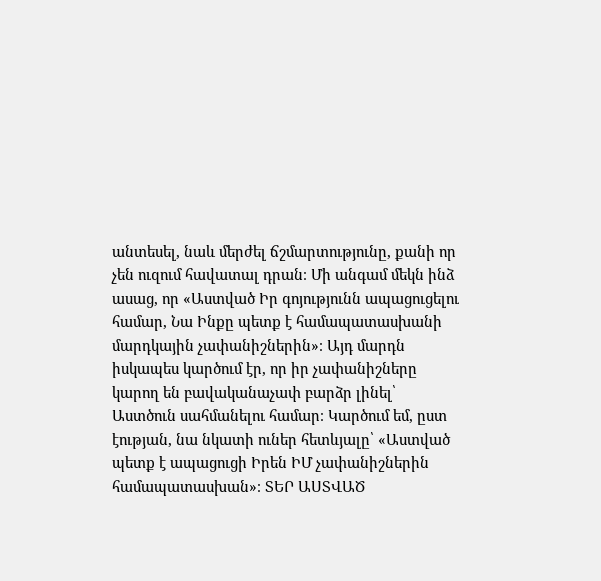անտեսել, նաև մերժել ճշմարտությունը, քանի որ չեն ուզում հավատալ դրան։ Մի անգամ մեկն ինձ ասաց, որ «Աստված Իր գոյությունն ապացուցելու համար, Նա Ինքը պետք է համապատասխանի մարդկային չափանիշներին»։ Այդ մարդն իսկապես կարծում էր, որ իր չափանիշները կարող են բավականաչափ բարձր լինել՝ Աստծուն սահմանելու համար։ Կարծում եմ, ըստ էության, նա նկատի ուներ հետևյալը՝ «Աստված պետք է ապացուցի Իրեն ԻՄ չափանիշներին համապատասխան»։ ՏԵՐ ԱՍՏՎԱԾ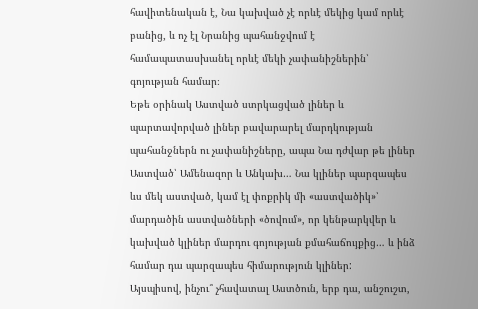հավիտենական է, Նա կախված չէ որևէ մեկից կամ որևէ բանից, և ոչ էլ Նրանից պահանջվում է համապատասխանել որևէ մեկի չափանիշներին՝ գոյության համար։
Եթե օրինակ Աստված ստրկացված լիներ և պարտավորված լիներ բավարարել մարդկության պահանջներն ու չափանիշները, ապա Նա դժվար թե լիներ Աստված՝ Ամենազոր և Անկախ… Նա կլիներ պարզապես ևս մեկ աստված, կամ էլ փոքրիկ մի «աստվածիկ»՝ մարդածին աստվածների «ծովում», որ կենթարկվեր և կախված կլիներ մարդու գոյության քմահաճույքից… և ինձ համար դա պարզապես հիմարություն կլիներ:
Այսպիսով, ինչու՞ չհավատալ Աստծուն, երբ դա, անշուշտ,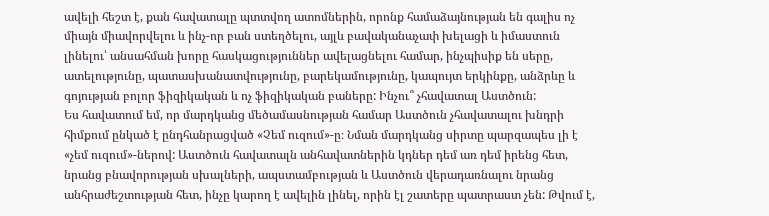ավելի հեշտ է, քան հավատալը պտտվող ատոմներին, որոնք համաձայնության են գալիս ոչ միայն միավորվելու և ինչ-որ բան ստեղծելու, այլև բավականաչափ խելացի և իմաստուն լինելու՝ անսահման խորը հասկացություններ ավելացնելու համար, ինչպիսիք են սերը, ատելությունը, պատասխանատվությունը, բարեկամությունը, կապույտ երկինքը, անձրևը և գոյության բոլոր ֆիզիկական և ոչ ֆիզիկական բաները: Ինչու՞ չհավատալ Աստծուն:
Ես հավատում եմ, որ մարդկանց մեծամասնության համար Աստծուն չհավատալու խնդրի հիմքում ընկած է ընդհանրացված «Չեմ ուզում»-ը։ Նման մարդկանց սիրտը պարզապես լի է «չեմ ուզում»-ներով: Աստծուն հավատալն անհավատներին կդներ դեմ առ դեմ իրենց հետ, նրանց բնավորության սխալների, ապստամբության և Աստծուն վերադառնալու նրանց անհրաժեշտության հետ, ինչը կարող է ավելին լինել, որին էլ շատերը պատրաստ չեն: Թվում է,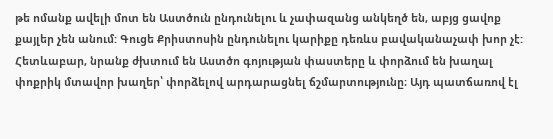թե ոմանք ավելի մոտ են Աստծուն ընդունելու և չափազանց անկեղծ են, աբյց ցավոք քայլեր չեն անում: Գուցե Քրիստոսին ընդունելու կարիքը դեռևս բավականաչափ խոր չէ:
Հետևաբար, նրանք ժխտում են Աստծո գոյության փաստերը և փորձում են խաղալ փոքրիկ մտավոր խաղեր՝ փորձելով արդարացնել ճշմարտությունը։ Այդ պատճառով էլ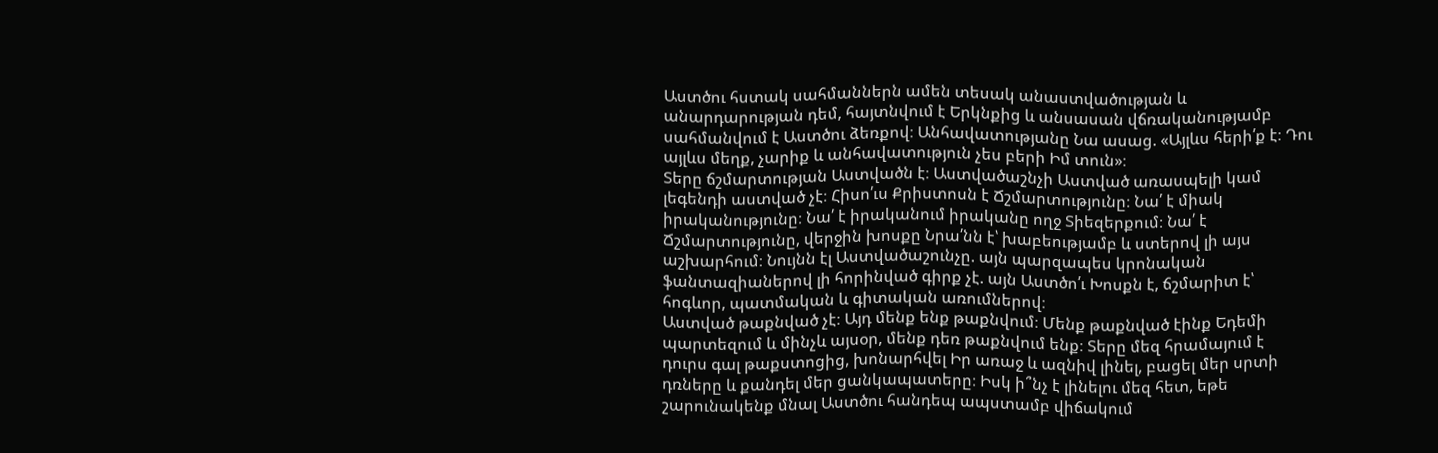Աստծու հստակ սահմաններն ամեն տեսակ անաստվածության և անարդարության դեմ, հայտնվում է Երկնքից և անսասան վճռականությամբ սահմանվում է Աստծու ձեռքով։ Անհավատությանը Նա ասաց. «Այլևս հերի՛ք է։ Դու այլևս մեղք, չարիք և անհավատություն չես բերի Իմ տուն»։
Տերը ճշմարտության Աստվածն է։ Աստվածաշնչի Աստված առասպելի կամ լեգենդի աստված չէ։ Հիսո՛ւս Քրիստոսն է Ճշմարտությունը։ Նա՛ է միակ իրականությունը։ Նա՛ է իրականում իրականը ողջ Տիեզերքում։ Նա՛ է Ճշմարտությունը, վերջին խոսքը Նրա՛նն է՝ խաբեությամբ և ստերով լի այս աշխարհում։ Նույնն էլ Աստվածաշունչը. այն պարզապես կրոնական ֆանտազիաներով լի հորինված գիրք չէ. այն Աստծո՛ւ Խոսքն է, ճշմարիտ է՝ հոգևոր, պատմական և գիտական առումներով։
Աստված թաքնված չէ։ Այդ մենք ենք թաքնվում։ Մենք թաքնված էինք Եդեմի պարտեզում և մինչև այսօր, մենք դեռ թաքնվում ենք։ Տերը մեզ հրամայում է դուրս գալ թաքստոցից, խոնարհվել Իր առաջ և ազնիվ լինել, բացել մեր սրտի դռները և քանդել մեր ցանկապատերը։ Իսկ ի՞նչ է լինելու մեզ հետ, եթե շարունակենք մնալ Աստծու հանդեպ ապստամբ վիճակում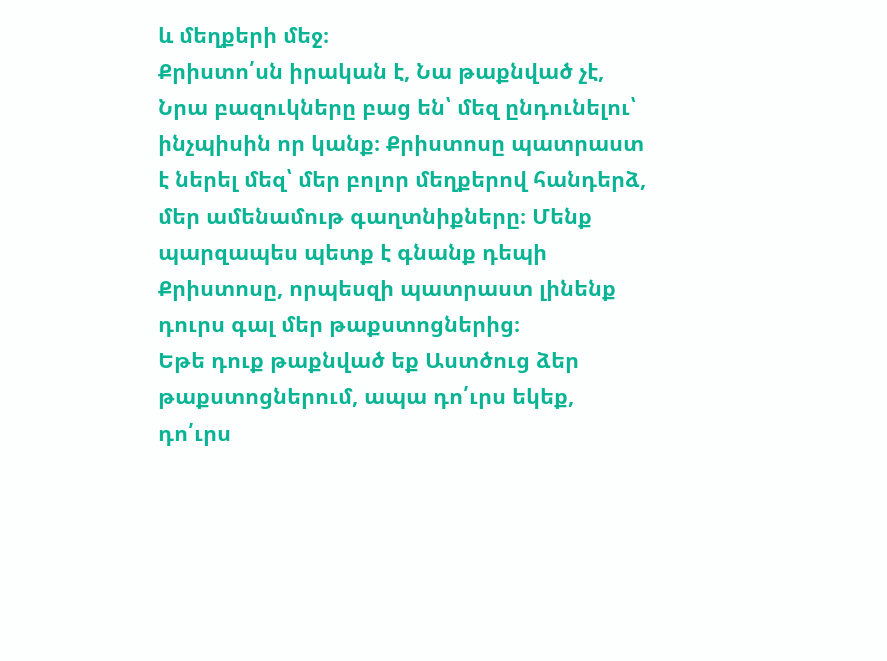և մեղքերի մեջ։
Քրիստո՛սն իրական է, Նա թաքնված չէ, Նրա բազուկները բաց են՝ մեզ ընդունելու՝ ինչպիսին որ կանք։ Քրիստոսը պատրաստ է ներել մեզ՝ մեր բոլոր մեղքերով հանդերձ, մեր ամենամութ գաղտնիքները։ Մենք պարզապես պետք է գնանք դեպի Քրիստոսը, որպեսզի պատրաստ լինենք դուրս գալ մեր թաքստոցներից։
Եթե դուք թաքնված եք Աստծուց ձեր թաքստոցներում, ապա դո՛ւրս եկեք, դո՛ւրս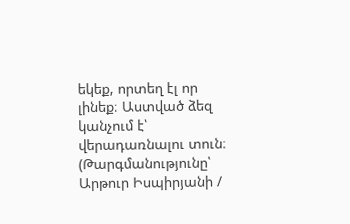եկեք, որտեղ էլ որ լինեք։ Աստված ձեզ կանչում է՝ վերադառնալու տուն։
(Թարգմանությունը՝ Արթուր Իսպիրյանի /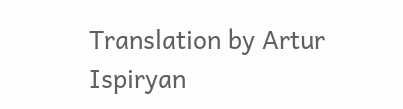Translation by Artur Ispiryan